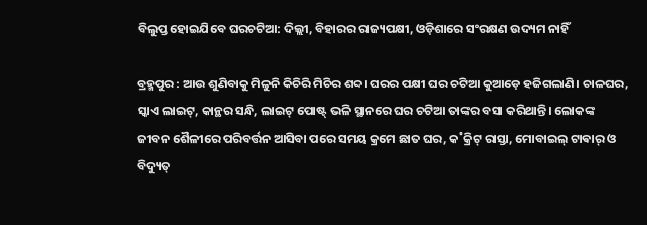ବିଲୁପ୍ତ ହୋଇଯିବେ ଘରଚଟିଆ: ଦିଲ୍ଲୀ, ବିହାରର ରାଜ୍ୟପକ୍ଷୀ, ଓଡ଼ିଶାରେ ସଂରକ୍ଷଣ ଉଦ୍ୟମ ନାହିଁ

ବ୍ରହ୍ମପୁର : ଆଉ ଶୁଣିବାକୁ ମିଳୁନି କିଚିରି ମିଚିର ଶବ୍ଦ। ଘରର ପକ୍ଷୀ ଘର ଚଟିଆ କୁଆଡ଼େ ହଜିଗଲାଣି। ଚାଳଘର, ସ୍କାଏ ଲାଇଟ୍‌, କାନ୍ଥର ସନ୍ଧି, ଲାଇଟ୍‌ ପୋଷ୍ଟ୍‌ ଭଳି ସ୍ଥାନରେ ଘର ଚଟିଆ ତାଙ୍କର ବସା କରିଥାନ୍ତି। ଲୋକଙ୍କ ଜୀବନ ଶୈଳୀରେ ପରିବର୍ତ୍ତନ ଆସିବା ପରେ ସମୟ କ୍ରମେ ଛାତ ଘର, କ˚କ୍ରିଟ୍‌ ରାସ୍ତା, ମୋବାଇଲ୍‌ ଟାଵାର‌୍‌ ଓ ବିଦ୍ୟୁତ୍‌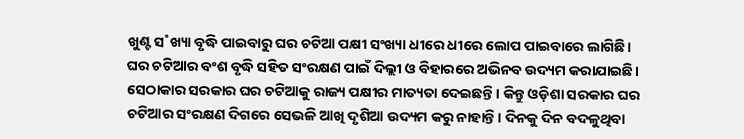ଖୁଣ୍ଟ ସ˚ଖ୍ୟା ବୃଦ୍ଧି ପାଇବାରୁ ଘର ଚଟିଆ ପକ୍ଷୀ ସଂଖ୍ୟା ଧୀରେ ଧୀରେ ଲୋପ ପାଇବାରେ ଲାଗିଛି। ଘର ଚଟିଆର ବଂଶ ବୃଦ୍ଧି ସହିତ ସଂରକ୍ଷଣ ପାଇଁ ଦିଲ୍ଲୀ ଓ ବିହାରରେ ଅଭିନବ ଉଦ୍ୟମ କରାଯାଇଛି। ସେଠାକାର ସରକାର ଘର ଚଟିଆକୁ ରାଜ୍ୟ ପକ୍ଷୀର ମାତ୍ୟତା ଦେଇଛନ୍ତି। କିନ୍ତୁ ଓଡ଼ିଶା ସରକାର ଘର ଚଟିଆର ସଂରକ୍ଷଣ ଦିଗରେ ସେଭଳି ଆଖି ଦୃଶିଆ ଉଦ୍ୟମ କରୁ ନାହାନ୍ତି। ଦିନକୁ ଦିନ ବଦଳୁଥିବା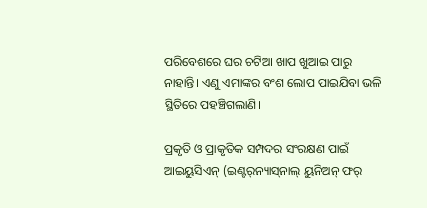ପରିବେଶରେ ଘର ଚଟିଆ ଖାପ ଖୁଆଇ ପାରୁ ନାହାନ୍ତି। ଏଣୁ ଏମାଙ୍କର ବଂଶ ଲୋପ ପାଇଯିବା ଭଳି ସ୍ଥିତିରେ ପହଞ୍ଚିଗଲାଣି।

ପ୍ରକୃତି ଓ ପ୍ରାକୃତିକ ସମ୍ପଦର ସଂରକ୍ଷଣ ପାଇଁ ଆଇୟୁସିଏନ୍‌ (ଇଣ୍ଟର୍‌ନ୍ୟାସ୍‌ନାଲ୍‌ ୟୁନିଅନ୍‌ ଫର୍‌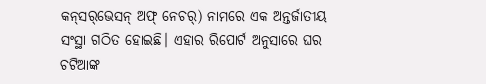କନ୍‌ସର୍‌ଭେସନ୍‌ ଅଫ୍‌ ନେଚର୍‌) ନାମରେ ଏକ ଅନ୍ତର୍ଜାତୀୟ ସଂସ୍ଥା ଗଠିତ ହୋଇଛି। ଏହାର ରିପୋର୍ଟ ଅନୁସାରେ ଘର ଚଟିଆଙ୍କ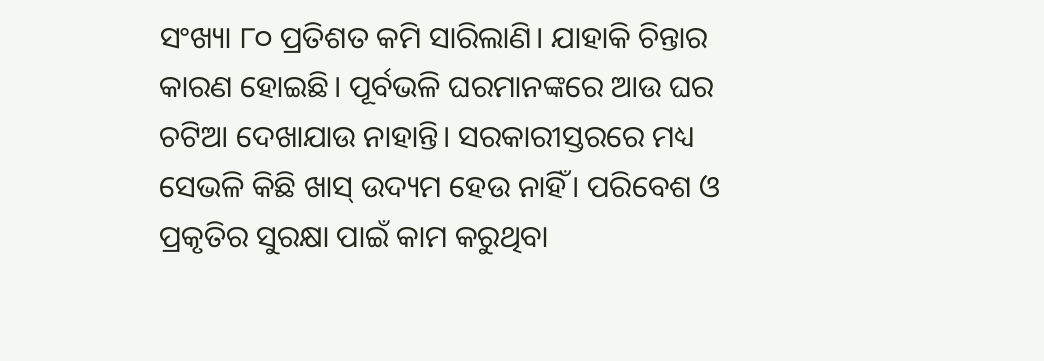ସଂଖ୍ୟା ୮୦ ପ୍ରତିଶତ କମି ସାରିଲାଣି। ଯାହାକି ଚିନ୍ତାର କାରଣ ହୋଇଛି। ପୂର୍ବଭଳି ଘରମାନଙ୍କରେ ଆଉ ଘର ଚଟିଆ ଦେଖାଯାଉ ନାହାନ୍ତି। ସରକାରୀସ୍ତରରେ ମଧ୍ୟ ସେଭଳି କିଛି ଖାସ୍‌ ଉଦ୍ୟମ ହେଉ ନାହିଁ। ପରିବେଶ ଓ ପ୍ରକୃତିର ସୁରକ୍ଷା ପାଇଁ କାମ କରୁଥିବା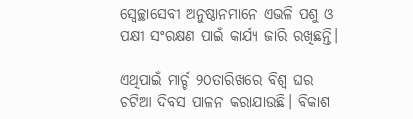ସ୍ବେଚ୍ଛାସେବୀ ଅନୁଷ୍ଠାନମାନେ ଏଭଳି ପଶୁ ଓ ପକ୍ଷୀ ସଂରକ୍ଷଣ ପାଇଁ କାର୍ଯ୍ୟ ଜାରି ରଖିଛନ୍ତି।

ଏଥିପାଇଁ ମାର୍ଚ୍ଚ ୨୦ତାରିଖରେ ବିଶ୍ବ ଘର ଚଟିଆ ଦିବସ ପାଳନ କରାଯାଉଛି। ବିକାଶ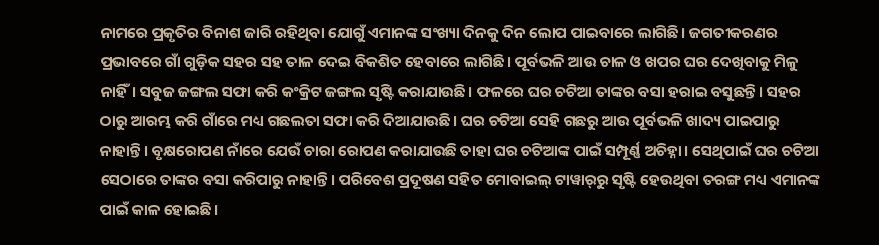ନାମରେ ପ୍ରକୃତିର ବିନାଶ ଜାରି ରହିଥିବା ଯୋଗୁଁ ଏମାନଙ୍କ ସଂଖ୍ୟା ଦିନକୁ ଦିନ ଲୋପ ପାଇବାରେ ଲାଗିଛି। ଜଗତୀକରଣର ପ୍ରଭାବରେ ଗାଁ ଗୁଡ଼ିକ ସହର ସହ ତାଳ ଦେଇ ବିକଶିତ ହେବାରେ ଲାଗିଛି। ପୂର୍ବଭଳି ଆଉ ଚାଳ ଓ ଖପର ଘର ଦେଖିବାକୁ ମିଳୁ ନାହିଁ। ସବୁଜ ଜଙ୍ଗଲ ସଫା କରି କଂକ୍ରିଟ ଜଙ୍ଗଲ ସୃଷ୍ଟି କରାଯାଉଛି। ଫଳରେ ଘର ଚଟିଆ ତାଙ୍କର ବସା ହରାଇ ବସୁଛନ୍ତି। ସହର ଠାରୁ ଆରମ୍ଭ କରି ଗାଁରେ ମଧ୍ୟ ଗଛଲତା ସଫା କରି ଦିଆଯାଉଛି। ଘର ଚଟିଆ ସେହି ଗଛରୁ ଆଉ ପୂର୍ବଭଳି ଖାଦ୍ୟ ପାଇପାରୁ ନାହାନ୍ତି। ବୃକ୍ଷରୋପଣ ନାଁରେ ଯେଉଁ ଚାରା ରୋପଣ କରାଯାଉଛି ତାହା ଘର ଚଟିଆଙ୍କ ପାଇଁ ସମ୍ପୂର୍ଣ୍ଣ ଅଚିହ୍ନା। ସେଥିପାଇଁ ଘର ଚଟିଆ ସେଠାରେ ତାଙ୍କର ବସା କରିପାରୁ ନାହାନ୍ତି। ପରିବେଶ ପ୍ରଦୂଷଣ ସହିତ ମୋବାଇଲ୍‌ ଟାୱାର୍‌ରୁ ସୃଷ୍ଟି ହେଉଥିବା ତରଙ୍ଗ ମଧ୍ୟ ଏମାନଙ୍କ ପାଇଁ କାଳ ହୋଇଛି।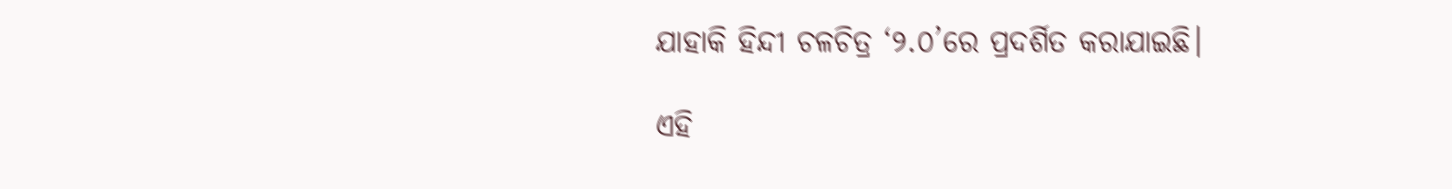ଯାହାକି ହିନ୍ଦୀ ଚଳଚିତ୍ର ‘୨.୦’ରେ ପ୍ରଦର୍ଶିତ କରାଯାଇଛି।

ଏହି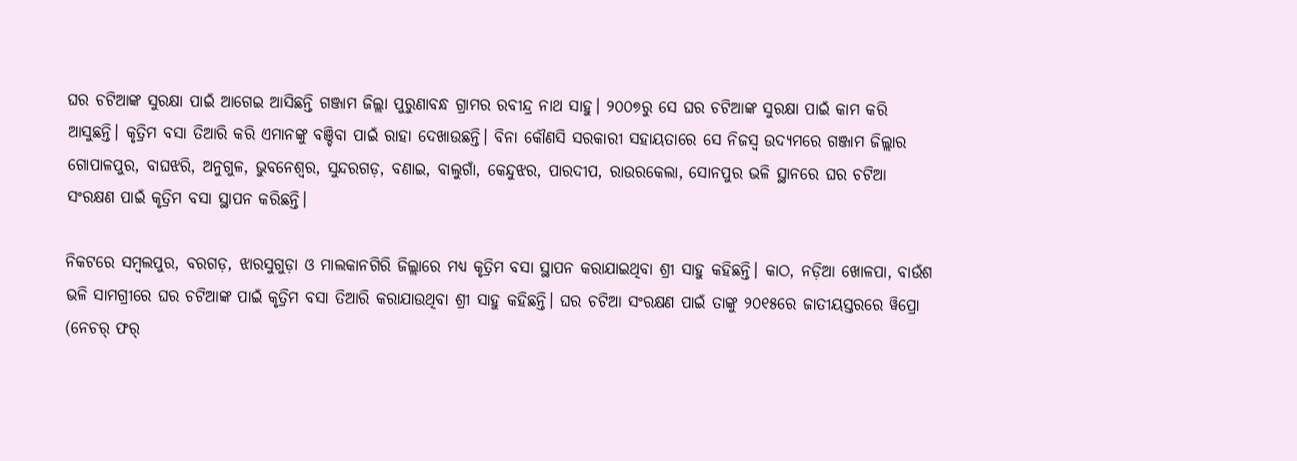ଘର ଚଟିଆଙ୍କ ସୁରକ୍ଷା ପାଇଁ ଆଗେଇ ଆସିଛନ୍ତି ଗଞ୍ଜାମ ଜିଲ୍ଲା ପୁରୁଣାବନ୍ଧ ଗ୍ରାମର ରବୀନ୍ଦ୍ର ନାଥ ସାହୁ। ୨୦୦୭ରୁ ସେ ଘର ଚଟିଆଙ୍କ ସୁରକ୍ଷା ପାଇଁ କାମ କରି ଆସୁଛନ୍ତି। କୃତ୍ରିମ ବସା ତିଆରି କରି ଏମାନଙ୍କୁ ବଞ୍ଚିବା ପାଇଁ ରାହା ଦେଖାଉଛନ୍ତି। ବିନା କୌଣସି ସରକାରୀ ସହାୟତାରେ ସେ ନିଜସ୍ବ ଉଦ୍ୟମରେ ଗଞ୍ଜାମ ଜିଲ୍ଲାର ଗୋପାଳପୁର, ବାଘଝରି, ଅନୁଗୁଳ, ଭୁବନେଶ୍ବର, ସୁନ୍ଦରଗଡ଼, ବଣାଇ, ବାଲୁଗାଁ, କେନ୍ଦୁଝର, ପାରଦୀପ, ରାଉରକେଲା, ସୋନପୁର ଭଳି ସ୍ଥାନରେ ଘର ଚଟିଆ ସଂରକ୍ଷଣ ପାଇଁ କୃତ୍ରିମ ବସା ସ୍ଥାପନ କରିଛନ୍ତି।

ନିକଟରେ ସମ୍ବଲପୁର, ବରଗଡ଼, ଝାରସୁଗୁଡ଼ା ଓ ମାଲକାନଗିରି‌ ଜିଲ୍ଲାରେ ମଧ୍ୟ କୃତ୍ରିମ ବସା ସ୍ଥାପନ କରାଯାଇଥିବା ଶ୍ରୀ ସାହୁ କହିଛନ୍ତି। କାଠ, ନଡ଼ିଆ ଖୋଳପା, ବାଉଁଶ ଭଳି ସାମଗ୍ରୀରେ ଘର ଚଟିଆଙ୍କ ପାଇଁ କୃତ୍ରିମ ବସା ତିଆରି କରାଯାଉଥିବା ଶ୍ରୀ ସାହୁ କହିଛନ୍ତି। ଘର ଚଟିଆ ସଂରକ୍ଷଣ ପାଇଁ ତାଙ୍କୁ ୨୦୧୫ରେ ଜାତୀୟସ୍ତରରେ ୱିପ୍ରୋ (ନେଚର୍‌ ଫର୍‌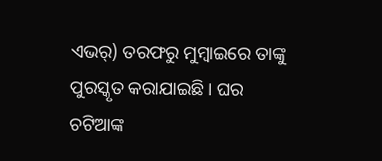ଏଭର୍‌) ତରଫରୁ ମୁମ୍ବାଇରେ ତାଙ୍କୁ ପୁରସ୍କୃତ କରାଯାଇଛି। ଘର ଚଟିଆଙ୍କ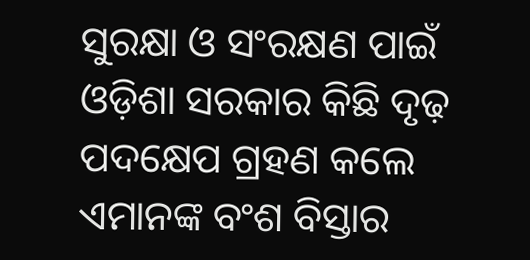ସୁରକ୍ଷା ଓ ସଂରକ୍ଷଣ ପାଇଁ ଓଡ଼ିଶା ସରକାର କିଛି ଦୃଢ଼ ପଦକ୍ଷେପ ଗ୍ରହଣ କଲେ ଏମାନଙ୍କ ବଂଶ ବିସ୍ତାର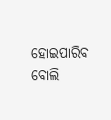ହୋଇପାରିବ ବୋଲି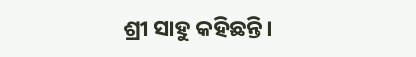ଶ୍ରୀ ସାହୁ କହିଛନ୍ତି।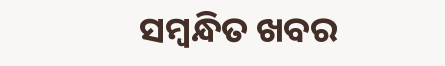ସମ୍ବନ୍ଧିତ ଖବର